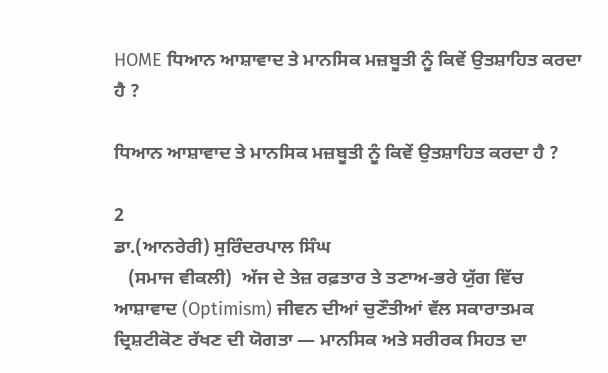HOME ਧਿਆਨ ਆਸ਼ਾਵਾਦ ਤੇ ਮਾਨਸਿਕ ਮਜ਼ਬੂਤੀ ਨੂੰ ਕਿਵੇਂ ਉਤਸ਼ਾਹਿਤ ਕਰਦਾ ਹੈ ‌?

ਧਿਆਨ ਆਸ਼ਾਵਾਦ ਤੇ ਮਾਨਸਿਕ ਮਜ਼ਬੂਤੀ ਨੂੰ ਕਿਵੇਂ ਉਤਸ਼ਾਹਿਤ ਕਰਦਾ ਹੈ ‌?

2
ਡਾ.(ਆਨਰੇਰੀ) ਸੁਰਿੰਦਰਪਾਲ ਸਿੰਘ
   (ਸਮਾਜ ਵੀਕਲੀ)  ਅੱਜ ਦੇ ਤੇਜ਼ ਰਫ਼ਤਾਰ ਤੇ ਤਣਾਅ-ਭਰੇ ਯੁੱਗ ਵਿੱਚ ਆਸ਼ਾਵਾਦ (Optimism) ਜੀਵਨ ਦੀਆਂ ਚੁਣੌਤੀਆਂ ਵੱਲ ਸਕਾਰਾਤਮਕ ਦ੍ਰਿਸ਼ਟੀਕੋਣ ਰੱਖਣ ਦੀ ਯੋਗਤਾ — ਮਾਨਸਿਕ ਅਤੇ ਸਰੀਰਕ ਸਿਹਤ ਦਾ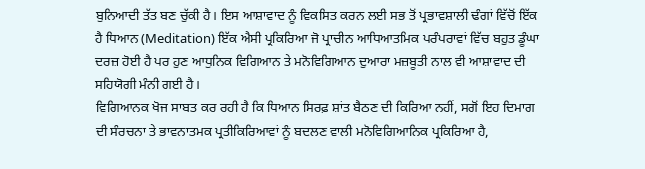ਬੁਨਿਆਦੀ ਤੱਤ ਬਣ ਚੁੱਕੀ ਹੈ। ਇਸ ਆਸ਼ਾਵਾਦ ਨੂੰ ਵਿਕਸਿਤ ਕਰਨ ਲਈ ਸਭ ਤੋਂ ਪ੍ਰਭਾਵਸ਼ਾਲੀ ਢੰਗਾਂ ਵਿੱਚੋਂ ਇੱਕ ਹੈ ਧਿਆਨ (Meditation) ਇੱਕ ਐਸੀ ਪ੍ਰਕਿਰਿਆ ਜੋ ਪ੍ਰਾਚੀਨ ਆਧਿਆਤਮਿਕ ਪਰੰਪਰਾਵਾਂ ਵਿੱਚ ਬਹੁਤ ਡੂੰਘਾ ਦਰਜ਼ ਹੋਈ ਹੈ ਪਰ ਹੁਣ ਆਧੁਨਿਕ ਵਿਗਿਆਨ ਤੇ ਮਨੋਵਿਗਿਆਨ ਦੁਆਰਾ ਮਜ਼ਬੂਤੀ ਨਾਲ ਵੀ ਆਸ਼ਾਵਾਦ ਦੀ ਸਹਿਯੋਗੀ ਮੰਨੀ ਗਈ ਹੈ।
ਵਿਗਿਆਨਕ ਖੋਜ ਸਾਬਤ ਕਰ ਰਹੀ ਹੈ ਕਿ ਧਿਆਨ ਸਿਰਫ਼ ਸ਼ਾਂਤ ਬੈਠਣ ਦੀ ਕਿਰਿਆ ਨਹੀਂ, ਸਗੋਂ ਇਹ ਦਿਮਾਗ ਦੀ ਸੰਰਚਨਾ ਤੇ ਭਾਵਨਾਤਮਕ ਪ੍ਰਤੀਕਿਰਿਆਵਾਂ ਨੂੰ ਬਦਲਣ ਵਾਲੀ ਮਨੋਵਿਗਿਆਨਿਕ ਪ੍ਰਕਿਰਿਆ ਹੈ,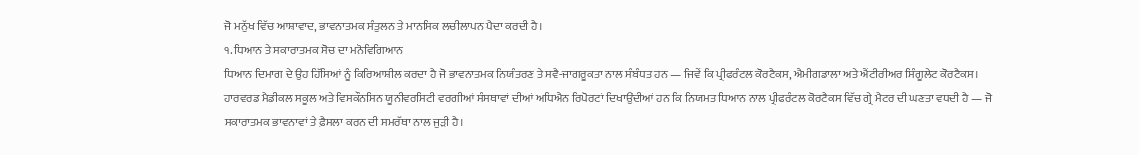ਜੋ ਮਨੁੱਖ ਵਿੱਚ ਆਸ਼ਾਵਾਦ, ਭਾਵਨਾਤਮਕ ਸੰਤੁਲਨ ਤੇ ਮਾਨਸਿਕ ਲਚੀਲਾਪਨ ਪੈਦਾ ਕਰਦੀ ਹੈ।
੧. ਧਿਆਨ ਤੇ ਸਕਾਰਾਤਮਕ ਸੋਚ ਦਾ ਮਨੋਵਿਗਿਆਨ
ਧਿਆਨ ਦਿਮਾਗ ਦੇ ਉਹ ਹਿੱਸਿਆਂ ਨੂੰ ਕਿਰਿਆਸ਼ੀਲ ਕਰਦਾ ਹੈ ਜੋ ਭਾਵਨਾਤਮਕ ਨਿਯੰਤਰਣ ਤੇ ਸਵੈ-ਜਾਗਰੂਕਤਾ ਨਾਲ ਸੰਬੰਧਤ ਹਨ — ਜਿਵੇਂ ਕਿ ਪ੍ਰੀਫਰੰਟਲ ਕੋਰਟੈਕਸ, ਐਮੀਗਡਾਲਾ ਅਤੇ ਐਂਟੀਰੀਅਰ ਸਿੰਗੂਲੇਟ ਕੋਰਟੈਕਸ। ਹਾਰਵਰਡ ਮੈਡੀਕਲ ਸਕੂਲ ਅਤੇ ਵਿਸਕੌਨਸਿਨ ਯੂਨੀਵਰਸਿਟੀ ਵਰਗੀਆਂ ਸੰਸਥਾਵਾਂ ਦੀਆਂ ਅਧਿਐਨ ਰਿਪੋਰਟਾਂ ਦਿਖਾਉਂਦੀਆਂ ਹਨ ਕਿ ਨਿਯਮਤ ਧਿਆਨ ਨਾਲ ਪ੍ਰੀਫਰੰਟਲ ਕੋਰਟੈਕਸ ਵਿੱਚ ਗ੍ਰੇ ਮੈਟਰ ਦੀ ਘਣਤਾ ਵਧਦੀ ਹੈ — ਜੋ ਸਕਾਰਾਤਮਕ ਭਾਵਨਾਵਾਂ ਤੇ ਫ਼ੈਸਲਾ ਕਰਨ ਦੀ ਸਮਰੱਥਾ ਨਾਲ ਜੁੜੀ ਹੈ।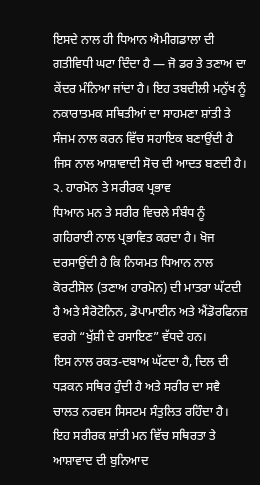ਇਸਦੇ ਨਾਲ ਹੀ ਧਿਆਨ ਐਮੀਗਡਾਲਾ ਦੀ ਗਤੀਵਿਧੀ ਘਟਾ ਦਿੰਦਾ ਹੈ — ਜੋ ਡਰ ਤੇ ਤਣਾਅ ਦਾ ਕੇਂਦਰ ਮੰਨਿਆ ਜਾਂਦਾ ਹੈ। ਇਹ ਤਬਦੀਲੀ ਮਨੁੱਖ ਨੂੰ ਨਕਾਰਾਤਮਕ ਸਥਿਤੀਆਂ ਦਾ ਸਾਹਮਣਾ ਸ਼ਾਂਤੀ ਤੇ ਸੰਜਮ ਨਾਲ ਕਰਨ ਵਿੱਚ ਸਹਾਇਕ ਬਣਾਉਂਦੀ ਹੈ ਜਿਸ ਨਾਲ ਆਸ਼ਾਵਾਦੀ ਸੋਚ ਦੀ ਆਦਤ ਬਣਦੀ ਹੈ।
੨. ਹਾਰਮੋਨ ਤੇ ਸਰੀਰਕ ਪ੍ਰਭਾਵ
ਧਿਆਨ ਮਨ ਤੇ ਸਰੀਰ ਵਿਚਲੇ ਸੰਬੰਧ ਨੂੰ ਗਹਿਰਾਈ ਨਾਲ ਪ੍ਰਭਾਵਿਤ ਕਰਦਾ ਹੈ। ਖੋਜ ਦਰਸਾਉਂਦੀ ਹੈ ਕਿ ਨਿਯਮਤ ਧਿਆਨ ਨਾਲ ਕੋਰਟੀਸੋਲ (ਤਣਾਅ ਹਾਰਮੋਨ) ਦੀ ਮਾਤਰਾ ਘੱਟਦੀ ਹੈ ਅਤੇ ਸੈਰੋਟੋਨਿਨ, ਡੋਪਾਮਾਈਨ ਅਤੇ ਐਂਡੋਰਫਿਨਜ਼ ਵਰਗੇ “ਖੁੱਸ਼ੀ ਦੇ ਰਸਾਇਣ” ਵੱਧਦੇ ਹਨ।
ਇਸ ਨਾਲ ਰਕਤ-ਦਬਾਅ ਘੱਟਦਾ ਹੈ, ਦਿਲ ਦੀ ਧੜਕਨ ਸਥਿਰ ਹੁੰਦੀ ਹੈ ਅਤੇ ਸਰੀਰ ਦਾ ਸਵੈ ਚਾਲਤ ਨਰਵਸ ਸਿਸਟਮ ਸੰਤੁਲਿਤ ਰਹਿੰਦਾ ਹੈ। ਇਹ ਸਰੀਰਕ ਸ਼ਾਂਤੀ ਮਨ ਵਿੱਚ ਸਥਿਰਤਾ ਤੇ ਆਸ਼ਾਵਾਦ ਦੀ ਬੁਨਿਆਦ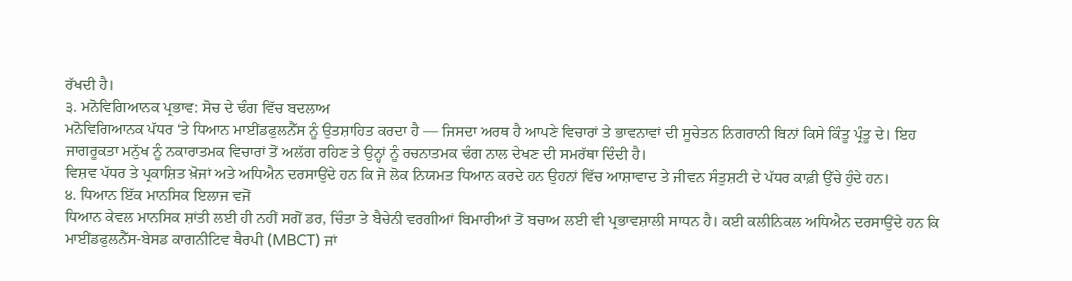ਰੱਖਦੀ ਹੈ।
੩. ਮਨੋਵਿਗਿਆਨਕ ਪ੍ਰਭਾਵ: ਸੋਚ ਦੇ ਢੰਗ ਵਿੱਚ ਬਦਲਾਅ
ਮਨੋਵਿਗਿਆਨਕ ਪੱਧਰ ‘ਤੇ ਧਿਆਨ ਮਾਈਂਡਫੁਲਨੈੱਸ ਨੂੰ ਉਤਸ਼ਾਹਿਤ ਕਰਦਾ ਹੈ — ਜਿਸਦਾ ਅਰਥ ਹੈ ਆਪਣੇ ਵਿਚਾਰਾਂ ਤੇ ਭਾਵਨਾਵਾਂ ਦੀ ਸੂਚੇਤਨ ਨਿਗਰਾਨੀ ਬਿਨਾਂ ਕਿਸੇ ਕਿੰਤੂ ਪ੍ਰੰਤੂ ਦੇ। ਇਹ ਜਾਗਰੂਕਤਾ ਮਨੁੱਖ ਨੂੰ ਨਕਾਰਾਤਮਕ ਵਿਚਾਰਾਂ ਤੋਂ ਅਲੱਗ ਰਹਿਣ ਤੇ ਉਨ੍ਹਾਂ ਨੂੰ ਰਚਨਾਤਮਕ ਢੰਗ ਨਾਲ ਦੇਖਣ ਦੀ ਸਮਰੱਥਾ ਦਿੰਦੀ ਹੈ।
ਵਿਸ਼ਵ ਪੱਧਰ ਤੇ ਪ੍ਰਕਾਸ਼ਿਤ ਖ਼ੋਜਾਂ ਅਤੇ ਅਧਿਐਨ ਦਰਸਾਉਂਦੇ ਹਨ ਕਿ ਜੋ ਲੋਕ ਨਿਯਮਤ ਧਿਆਨ ਕਰਦੇ ਹਨ ਉਹਨਾਂ ਵਿੱਚ ਆਸ਼ਾਵਾਦ ਤੇ ਜੀਵਨ ਸੰਤੁਸ਼ਟੀ ਦੇ ਪੱਧਰ ਕਾਫ਼ੀ ਉੱਚੇ ਹੁੰਦੇ ਹਨ।
੪. ਧਿਆਨ ਇੱਕ ਮਾਨਸਿਕ ਇਲਾਜ ਵਜੋਂ
ਧਿਆਨ ਕੇਵਲ ਮਾਨਸਿਕ ਸ਼ਾਂਤੀ ਲਈ ਹੀ ਨਹੀਂ ਸਗੋਂ ਡਰ, ਚਿੰਤਾ ਤੇ ਬੈਚੇਨੀ ਵਰਗੀਆਂ ਬਿਮਾਰੀਆਂ ਤੋਂ ਬਚਾਅ ਲਈ ਵੀ ਪ੍ਰਭਾਵਸ਼ਾਲੀ ਸਾਧਨ ਹੈ। ਕਈ ਕਲੀਨਿਕਲ ਅਧਿਐਨ ਦਰਸਾਉਂਦੇ ਹਨ ਕਿ ਮਾਈਂਡਫੁਲਨੈੱਸ-ਬੇਸਡ ਕਾਗਨੀਟਿਵ ਥੈਰਪੀ (MBCT) ਜਾਂ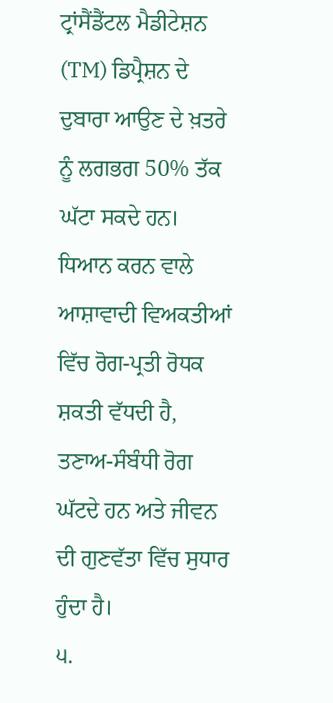ਟ੍ਰਾਂਸੈਂਡੈਂਟਲ ਮੈਡੀਟੇਸ਼ਨ (TM) ਡਿਪ੍ਰੈਸ਼ਨ ਦੇ ਦੁਬਾਰਾ ਆਉਣ ਦੇ ਖ਼ਤਰੇ ਨੂੰ ਲਗਭਗ 50% ਤੱਕ ਘੱਟਾ ਸਕਦੇ ਹਨ।
ਧਿਆਨ ਕਰਨ ਵਾਲੇ ਆਸ਼ਾਵਾਦੀ ਵਿਅਕਤੀਆਂ ਵਿੱਚ ਰੋਗ-ਪ੍ਰਤੀ ਰੋਧਕ ਸ਼ਕਤੀ ਵੱਧਦੀ ਹੈ, ਤਣਾਅ-ਸੰਬੰਧੀ ਰੋਗ ਘੱਟਦੇ ਹਨ ਅਤੇ ਜੀਵਨ ਦੀ ਗੁਣਵੱਤਾ ਵਿੱਚ ਸੁਧਾਰ ਹੁੰਦਾ ਹੈ।
੫.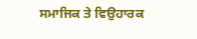ਸਮਾਜਿਕ ਤੇ ਵਿਉਹਾਰਕ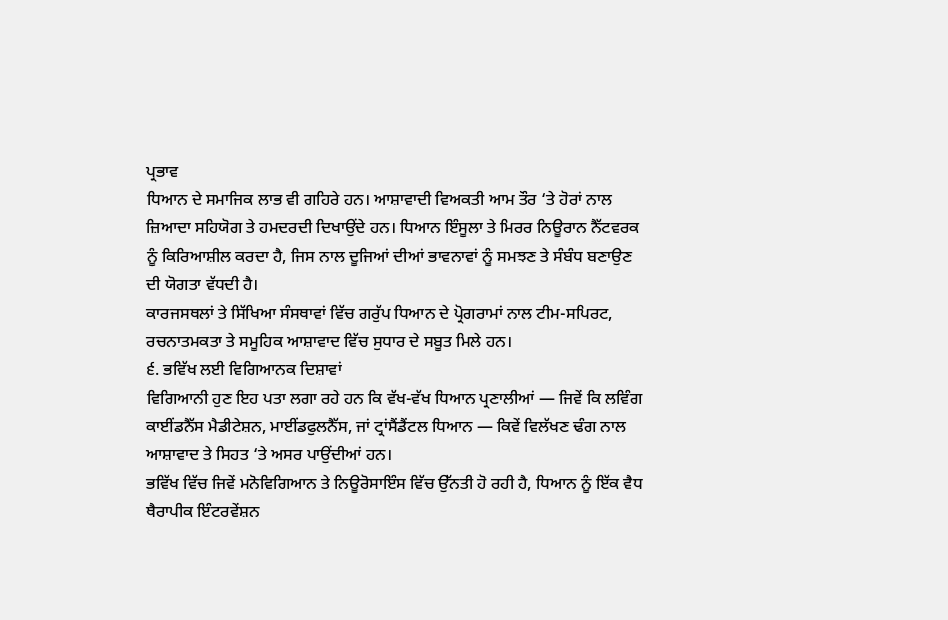ਪ੍ਰਭਾਵ
ਧਿਆਨ ਦੇ ਸਮਾਜਿਕ ਲਾਭ ਵੀ ਗਹਿਰੇ ਹਨ। ਆਸ਼ਾਵਾਦੀ ਵਿਅਕਤੀ ਆਮ ਤੌਰ ‘ਤੇ ਹੋਰਾਂ ਨਾਲ ਜ਼ਿਆਦਾ ਸਹਿਯੋਗ ਤੇ ਹਮਦਰਦੀ ਦਿਖਾਉਂਦੇ ਹਨ। ਧਿਆਨ ਇੰਸੂਲਾ ਤੇ ਮਿਰਰ ਨਿਊਰਾਨ ਨੈੱਟਵਰਕ ਨੂੰ ਕਿਰਿਆਸ਼ੀਲ ਕਰਦਾ ਹੈ, ਜਿਸ ਨਾਲ ਦੂਜਿਆਂ ਦੀਆਂ ਭਾਵਨਾਵਾਂ ਨੂੰ ਸਮਝਣ ਤੇ ਸੰਬੰਧ ਬਣਾਉਣ ਦੀ ਯੋਗਤਾ ਵੱਧਦੀ ਹੈ।
ਕਾਰਜਸਥਲਾਂ ਤੇ ਸਿੱਖਿਆ ਸੰਸਥਾਵਾਂ ਵਿੱਚ ਗਰੁੱਪ ਧਿਆਨ ਦੇ ਪ੍ਰੋਗਰਾਮਾਂ ਨਾਲ ਟੀਮ-ਸਪਿਰਟ, ਰਚਨਾਤਮਕਤਾ ਤੇ ਸਮੂਹਿਕ ਆਸ਼ਾਵਾਦ ਵਿੱਚ ਸੁਧਾਰ ਦੇ ਸਬੂਤ ਮਿਲੇ ਹਨ।
੬. ਭਵਿੱਖ ਲਈ ਵਿਗਿਆਨਕ ਦਿਸ਼ਾਵਾਂ
ਵਿਗਿਆਨੀ ਹੁਣ ਇਹ ਪਤਾ ਲਗਾ ਰਹੇ ਹਨ ਕਿ ਵੱਖ-ਵੱਖ ਧਿਆਨ ਪ੍ਰਣਾਲੀਆਂ — ਜਿਵੇਂ ਕਿ ਲਵਿੰਗ ਕਾਈਂਡਨੈੱਸ ਮੈਡੀਟੇਸ਼ਨ, ਮਾਈਂਡਫੁਲਨੈੱਸ, ਜਾਂ ਟ੍ਰਾਂਸੈਂਡੈਂਟਲ ਧਿਆਨ — ਕਿਵੇਂ ਵਿਲੱਖਣ ਢੰਗ ਨਾਲ ਆਸ਼ਾਵਾਦ ਤੇ ਸਿਹਤ ‘ਤੇ ਅਸਰ ਪਾਉਂਦੀਆਂ ਹਨ।
ਭਵਿੱਖ ਵਿੱਚ ਜਿਵੇਂ ਮਨੋਵਿਗਿਆਨ ਤੇ ਨਿਊਰੋਸਾਇੰਸ ਵਿੱਚ ਉੱਨਤੀ ਹੋ ਰਹੀ ਹੈ, ਧਿਆਨ ਨੂੰ ਇੱਕ ਵੈਧ ਥੈਰਾਪੀਕ ਇੰਟਰਵੇਂਸ਼ਨ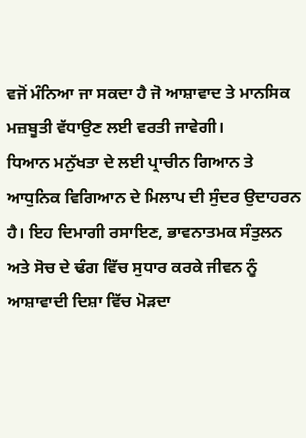ਵਜੋਂ ਮੰਨਿਆ ਜਾ ਸਕਦਾ ਹੈ ਜੋ ਆਸ਼ਾਵਾਦ ਤੇ ਮਾਨਸਿਕ ਮਜ਼ਬੂਤੀ ਵੱਧਾਉਣ ਲਈ ਵਰਤੀ ਜਾਵੇਗੀ।
ਧਿਆਨ ਮਨੁੱਖਤਾ ਦੇ ਲਈ ਪ੍ਰਾਚੀਨ ਗਿਆਨ ਤੇ ਆਧੁਨਿਕ ਵਿਗਿਆਨ ਦੇ ਮਿਲਾਪ ਦੀ ਸੁੰਦਰ ਉਦਾਹਰਨ ਹੈ। ਇਹ ਦਿਮਾਗੀ ਰਸਾਇਣ, ਭਾਵਨਾਤਮਕ ਸੰਤੁਲਨ ਅਤੇ ਸੋਚ ਦੇ ਢੰਗ ਵਿੱਚ ਸੁਧਾਰ ਕਰਕੇ ਜੀਵਨ ਨੂੰ ਆਸ਼ਾਵਾਦੀ ਦਿਸ਼ਾ ਵਿੱਚ ਮੋੜਦਾ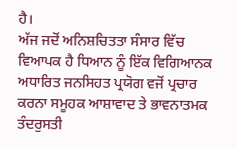ਹੈ।
ਅੱਜ ਜਦੋਂ ਅਨਿਸ਼ਚਿਤਤਾ ਸੰਸਾਰ ਵਿੱਚ ਵਿਆਪਕ ਹੈ ਧਿਆਨ ਨੂੰ ਇੱਕ ਵਿਗਿਆਨਕ ਅਧਾਰਿਤ ਜਨਸਿਹਤ ਪ੍ਰਯੋਗ ਵਜੋਂ ਪ੍ਰਚਾਰ ਕਰਨਾ ਸਮੂਹਕ ਆਸ਼ਾਵਾਦ ਤੇ ਭਾਵਨਾਤਮਕ ਤੰਦਰੁਸਤੀ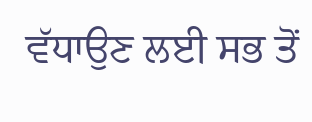ਵੱਧਾਉਣ ਲਈ ਸਭ ਤੋਂ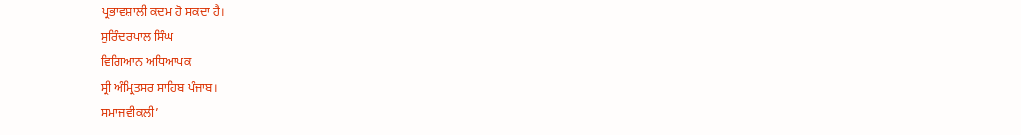ਪ੍ਰਭਾਵਸ਼ਾਲੀ ਕਦਮ ਹੋ ਸਕਦਾ ਹੈ।
ਸੁਰਿੰਦਰਪਾਲ ਸਿੰਘ
ਵਿਗਿਆਨ ਅਧਿਆਪਕ
ਸ੍ਰੀ ਅੰਮ੍ਰਿਤਸਰ ਸਾਹਿਬ ਪੰਜਾਬ।
ਸਮਾਜਵੀਕਲੀ’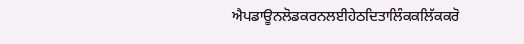ਐਪਡਾਊਨਲੋਡਕਰਨਲਈਹੇਠਦਿਤਾਲਿੰਕਕਲਿੱਕਕਰੋ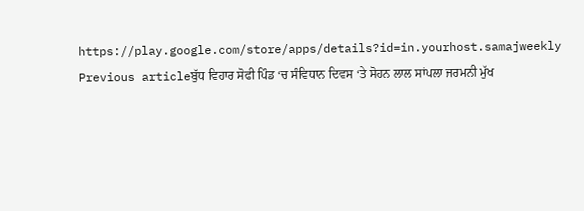https://play.google.com/store/apps/details?id=in.yourhost.samajweekly
Previous articleਬੁੱਧ ਵਿਹਾਰ ਸੋਫੀ ਪਿੰਡ ‘ਚ ਸੰਵਿਧਾਨ ਦਿਵਸ ‘ਤੇ ਸੋਹਨ ਲਾਲ ਸਾਂਪਲਾ ਜਰਮਨੀ ਮੁੱਖ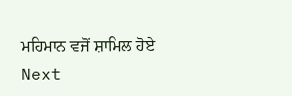ਮਹਿਮਾਨ ਵਜੋਂ ਸ਼ਾਮਿਲ ਹੋਏ
Next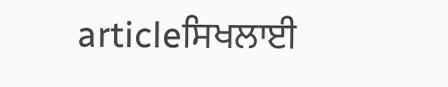articleਸਿਖਲਾਈ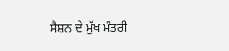ਸੈਸ਼ਨ ਦੇ ਮੁੱਖ ਮੰਤਰੀ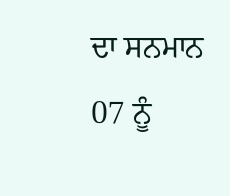ਦਾ ਸਨਮਾਨ 07 ਨੂੰ